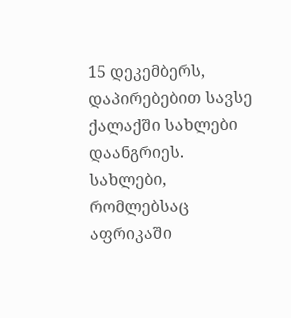15 დეკემბერს, დაპირებებით სავსე ქალაქში სახლები დაანგრიეს. სახლები, რომლებსაც აფრიკაში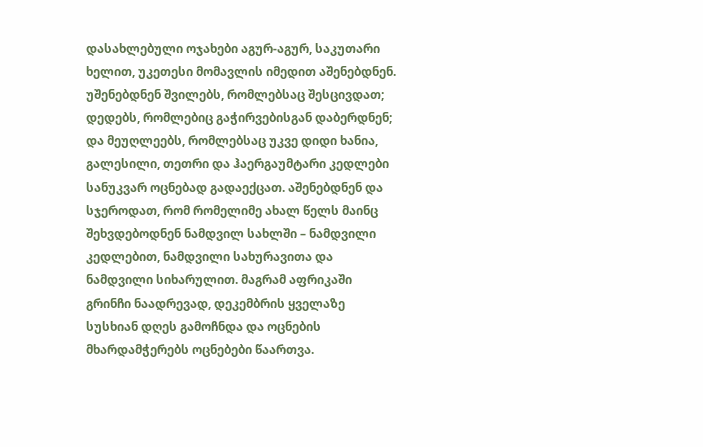დასახლებული ოჯახები აგურ-აგურ, საკუთარი ხელით, უკეთესი მომავლის იმედით აშენებდნენ. უშენებდნენ შვილებს, რომლებსაც შესცივდათ; დედებს, რომლებიც გაჭირვებისგან დაბერდნენ; და მეუღლეებს, რომლებსაც უკვე დიდი ხანია, გალესილი, თეთრი და ჰაერგაუმტარი კედლები სანუკვარ ოცნებად გადაექცათ. აშენებდნენ და სჯეროდათ, რომ რომელიმე ახალ წელს მაინც შეხვდებოდნენ ნამდვილ სახლში – ნამდვილი კედლებით, ნამდვილი სახურავითა და ნამდვილი სიხარულით. მაგრამ აფრიკაში გრინჩი ნაადრევად, დეკემბრის ყველაზე სუსხიან დღეს გამოჩნდა და ოცნების მხარდამჭერებს ოცნებები წაართვა.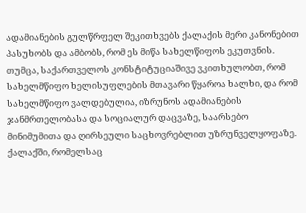ადამიანების გულწრფელ შეკითხვებს ქალაქის მერი კანონებით პასუხობს და ამბობს, რომ ეს მიწა სახელწიფოს ეკუთვნის. თუმცა, საქართველოს კონსტიტუციაშივე ვკითხულობთ, რომ სახელმწიფო ხელისუფლების მთავარი წყაროა ხალხი, და რომ სახელმწიფო ვალდებულია, იზრუნოს ადამიანების ჯანმრთელობასა და სოციალურ დაცვაზე, საარსებო მინიმუმითა და ღირსეული საცხოვრებლით უზრუნველყოფაზე.
ქალაქში, რომელსაც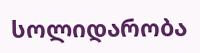სოლიდარობა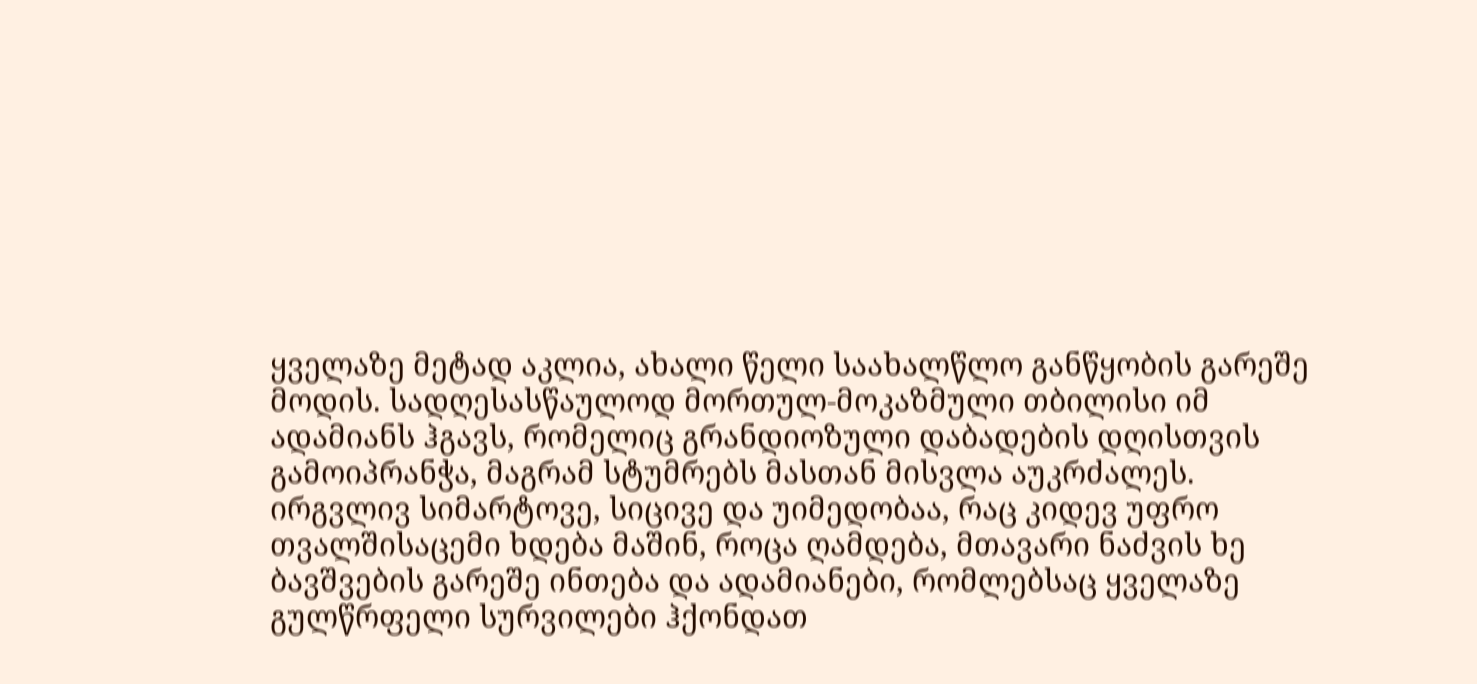ყველაზე მეტად აკლია, ახალი წელი საახალწლო განწყობის გარეშე მოდის. სადღესასწაულოდ მორთულ-მოკაზმული თბილისი იმ ადამიანს ჰგავს, რომელიც გრანდიოზული დაბადების დღისთვის გამოიპრანჭა, მაგრამ სტუმრებს მასთან მისვლა აუკრძალეს. ირგვლივ სიმარტოვე, სიცივე და უიმედობაა, რაც კიდევ უფრო თვალშისაცემი ხდება მაშინ, როცა ღამდება, მთავარი ნაძვის ხე ბავშვების გარეშე ინთება და ადამიანები, რომლებსაც ყველაზე გულწრფელი სურვილები ჰქონდათ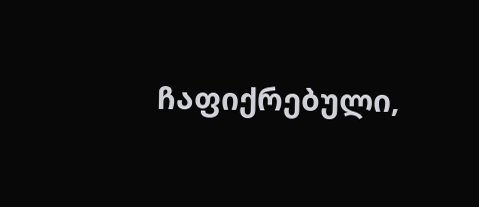ჩაფიქრებული,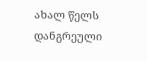ახალ წელს დანგრეული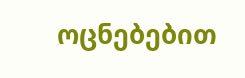ოცნებებით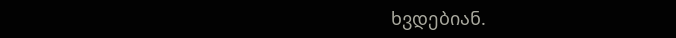ხვდებიან.